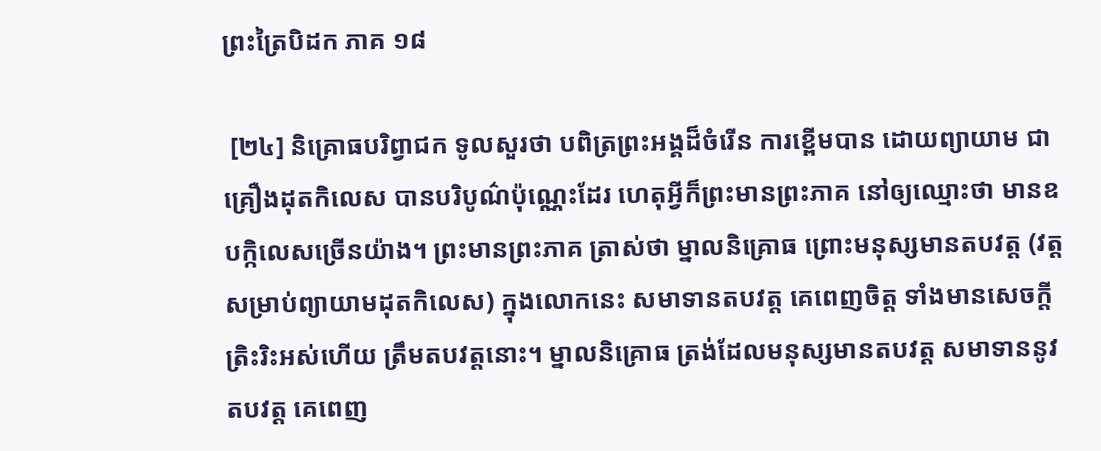ព្រះត្រៃបិដក ភាគ ១៨

 [២៤] និគ្រោធបរិព្វាជក ទូលសួរថា បពិត្រព្រះអង្គដ៏ចំរើន ការខ្ពើមបាន ដោយព្យាយាម ជាគ្រឿងដុតកិលេស បានបរិបូណ៌ប៉ុណ្ណេះដែរ ហេតុអ្វីក៏ព្រះមានព្រះភាគ នៅឲ្យឈ្មោះថា មានឧបក្កិលេសច្រើនយ៉ាង។ ព្រះមានព្រះភាគ ត្រាស់ថា ម្នាលនិគ្រោធ ព្រោះមនុស្សមានតបវត្ត (វត្តសម្រាប់ព្យាយាមដុតកិលេស) ក្នុងលោកនេះ សមាទានតបវត្ត គេពេញចិត្ត ទាំងមានសេចក្តីត្រិះរិះអស់ហើយ ត្រឹមតបវត្តនោះ។ ម្នាលនិគ្រោធ ត្រង់ដែលមនុស្សមានតបវត្ត សមាទាននូវតបវត្ត គេពេញ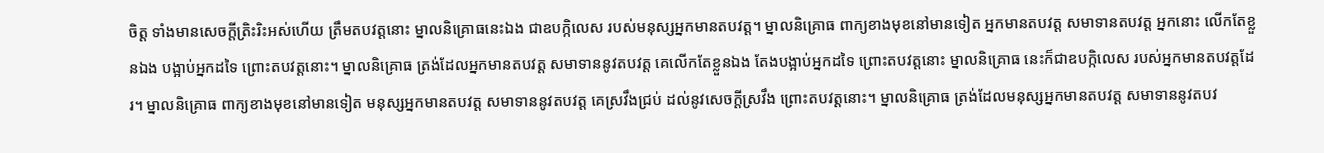ចិត្ត ទាំងមានសេចក្តីត្រិះរិះអស់ហើយ ត្រឹមតបវត្តនោះ ម្នាលនិគ្រោធនេះឯង ជាឧបក្កិលេស របស់មនុស្សអ្នកមានតបវត្ត។ ម្នាលនិគ្រោធ ពាក្យខាងមុខនៅមានទៀត អ្នកមានតបវត្ត សមាទានតបវត្ត អ្នកនោះ លើកតែខ្លួនឯង បង្អាប់អ្នកដទៃ ព្រោះតបវត្តនោះ។ ម្នាលនិគ្រោធ ត្រង់ដែលអ្នកមានតបវត្ត សមាទាននូវតបវត្ត គេលើកតែខ្លួនឯង តែងបង្អាប់អ្នកដទៃ ព្រោះតបវត្តនោះ ម្នាលនិគ្រោធ នេះក៏ជាឧបក្កិលេស របស់អ្នកមានតបវត្តដែរ។ ម្នាលនិគ្រោធ ពាក្យខាងមុខនៅមានទៀត មនុស្សអ្នកមានតបវត្ត សមាទាននូវតបវត្ត គេស្រវឹងជ្រប់ ដល់នូវសេចក្តីស្រវឹង ព្រោះតបវត្តនោះ។ ម្នាលនិគ្រោធ ត្រង់ដែលមនុស្សអ្នកមានតបវត្ត សមាទាននូវតបវ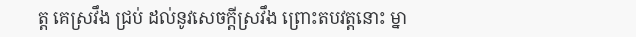ត្ត គេស្រវឹង ជ្រប់ ដល់នូវសេចក្តីស្រវឹង ព្រោះតបវត្តនោះ ម្នា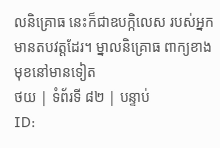លនិគ្រោធ នេះក៏ជាឧបក្កិលេស របស់អ្នកមានតបវត្តដែរ។ ម្នាលនិគ្រោធ ពាក្យខាងមុខនៅមានទៀត
ថយ | ទំព័រទី ៨២ | បន្ទាប់
ID: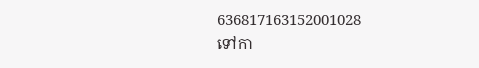636817163152001028
ទៅកា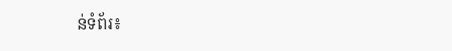ន់ទំព័រ៖